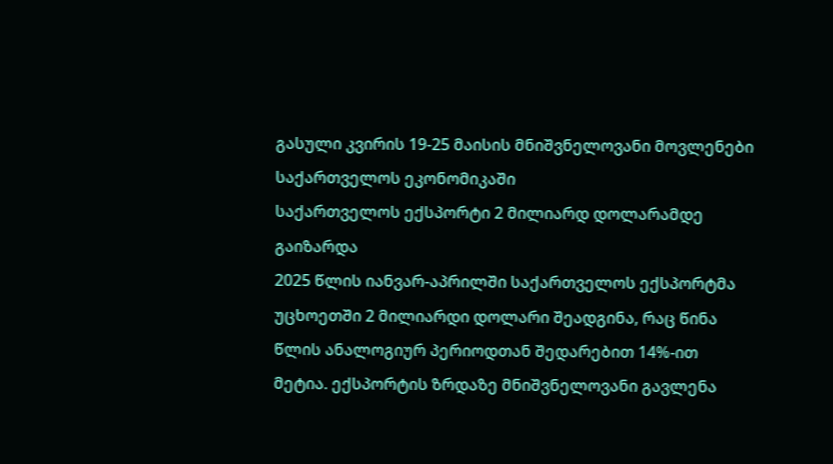გასული კვირის 19-25 მაისის მნიშვნელოვანი მოვლენები საქართველოს ეკონომიკაში
საქართველოს ექსპორტი 2 მილიარდ დოლარამდე გაიზარდა
2025 წლის იანვარ-აპრილში საქართველოს ექსპორტმა უცხოეთში 2 მილიარდი დოლარი შეადგინა, რაც წინა წლის ანალოგიურ პერიოდთან შედარებით 14%-ით მეტია. ექსპორტის ზრდაზე მნიშვნელოვანი გავლენა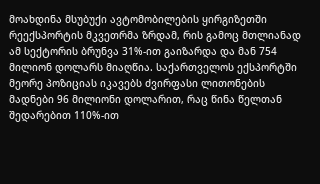მოახდინა მსუბუქი ავტომობილების ყირგიზეთში რეექსპორტის მკვეთრმა ზრდამ, რის გამოც მთლიანად ამ სექტორის ბრუნვა 31%-ით გაიზარდა და მან 754 მილიონ დოლარს მიაღწია. საქართველოს ექსპორტში მეორე პოზიციას იკავებს ძვირფასი ლითონების მადნები 96 მილიონი დოლარით, რაც წინა წელთან შედარებით 110%-ით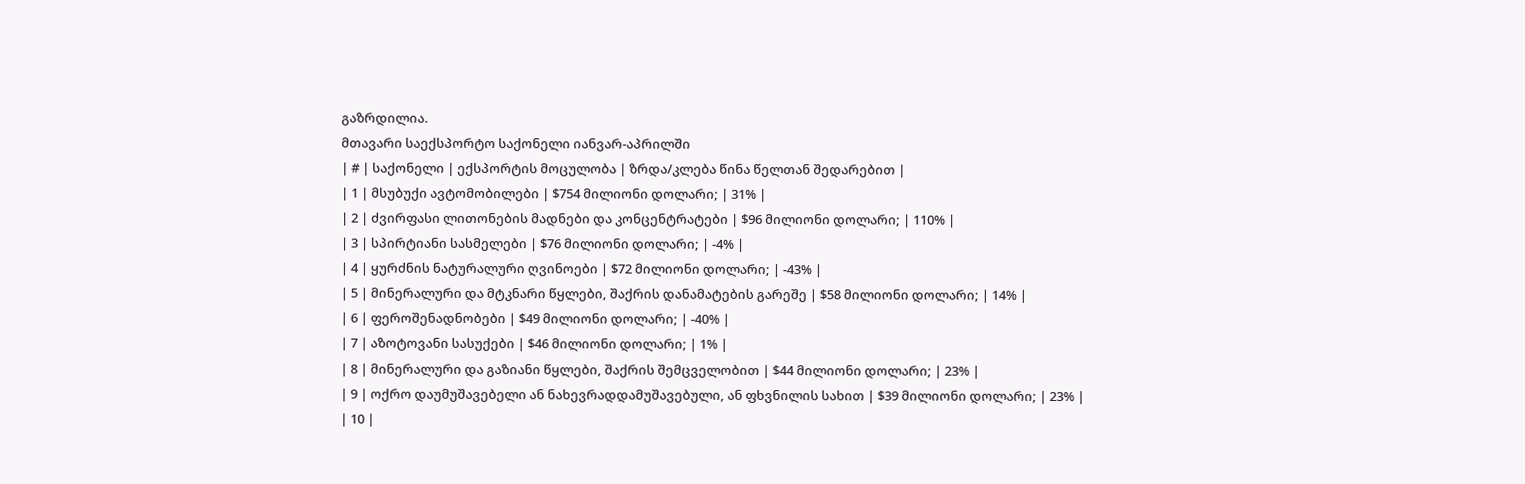გაზრდილია.
მთავარი საექსპორტო საქონელი იანვარ-აპრილში
| # | საქონელი | ექსპორტის მოცულობა | ზრდა/კლება წინა წელთან შედარებით |
| 1 | მსუბუქი ავტომობილები | $754 მილიონი დოლარი; | 31% |
| 2 | ძვირფასი ლითონების მადნები და კონცენტრატები | $96 მილიონი დოლარი; | 110% |
| 3 | სპირტიანი სასმელები | $76 მილიონი დოლარი; | -4% |
| 4 | ყურძნის ნატურალური ღვინოები | $72 მილიონი დოლარი; | -43% |
| 5 | მინერალური და მტკნარი წყლები, შაქრის დანამატების გარეშე | $58 მილიონი დოლარი; | 14% |
| 6 | ფეროშენადნობები | $49 მილიონი დოლარი; | -40% |
| 7 | აზოტოვანი სასუქები | $46 მილიონი დოლარი; | 1% |
| 8 | მინერალური და გაზიანი წყლები, შაქრის შემცველობით | $44 მილიონი დოლარი; | 23% |
| 9 | ოქრო დაუმუშავებელი ან ნახევრადდამუშავებული, ან ფხვნილის სახით | $39 მილიონი დოლარი; | 23% |
| 10 |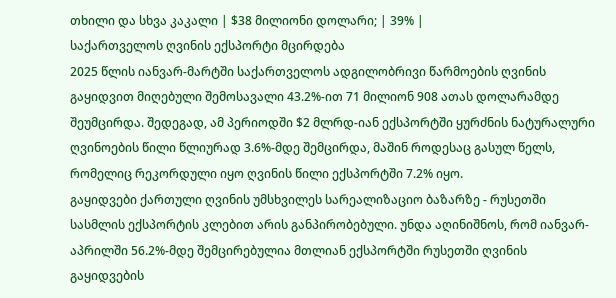თხილი და სხვა კაკალი | $38 მილიონი დოლარი; | 39% |
საქართველოს ღვინის ექსპორტი მცირდება
2025 წლის იანვარ-მარტში საქართველოს ადგილობრივი წარმოების ღვინის გაყიდვით მიღებული შემოსავალი 43.2%-ით 71 მილიონ 908 ათას დოლარამდე შეუმცირდა. შედეგად, ამ პერიოდში $2 მლრდ-იან ექსპორტში ყურძნის ნატურალური ღვინოების წილი წლიურად 3.6%-მდე შემცირდა, მაშინ როდესაც გასულ წელს, რომელიც რეკორდული იყო ღვინის წილი ექსპორტში 7.2% იყო.
გაყიდვები ქართული ღვინის უმსხვილეს სარეალიზაციო ბაზარზე - რუსეთში სასმლის ექსპორტის კლებით არის განპირობებული. უნდა აღინიშნოს, რომ იანვარ-აპრილში 56.2%-მდე შემცირებულია მთლიან ექსპორტში რუსეთში ღვინის გაყიდვების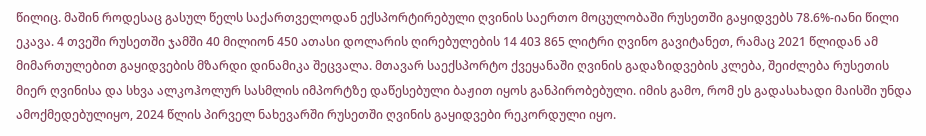წილიც. მაშინ როდესაც გასულ წელს საქართველოდან ექსპორტირებული ღვინის საერთო მოცულობაში რუსეთში გაყიდვებს 78.6%-იანი წილი ეკავა. 4 თვეში რუსეთში ჯამში 40 მილიონ 450 ათასი დოლარის ღირებულების 14 403 865 ლიტრი ღვინო გავიტანეთ, რამაც 2021 წლიდან ამ მიმართულებით გაყიდვების მზარდი დინამიკა შეცვალა. მთავარ საექსპორტო ქვეყანაში ღვინის გადაზიდვების კლება, შეიძლება რუსეთის მიერ ღვინისა და სხვა ალკოჰოლურ სასმლის იმპორტზე დაწესებული ბაჟით იყოს განპირობებული. იმის გამო, რომ ეს გადასახადი მაისში უნდა ამოქმედებულიყო, 2024 წლის პირველ ნახევარში რუსეთში ღვინის გაყიდვები რეკორდული იყო.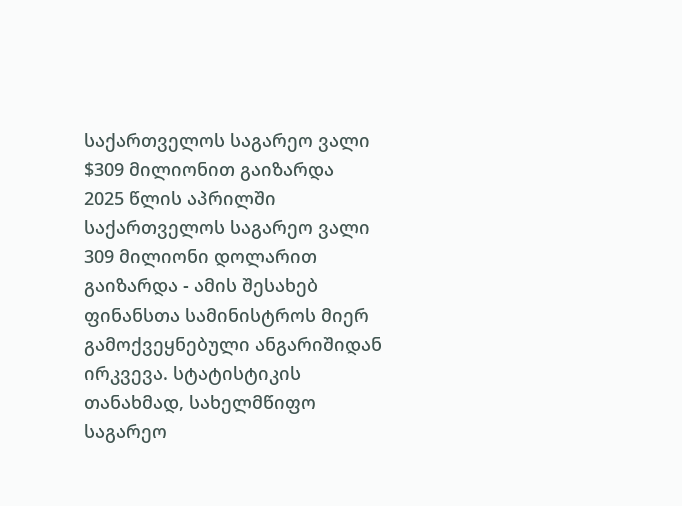საქართველოს საგარეო ვალი $309 მილიონით გაიზარდა
2025 წლის აპრილში საქართველოს საგარეო ვალი 309 მილიონი დოლარით გაიზარდა - ამის შესახებ ფინანსთა სამინისტროს მიერ გამოქვეყნებული ანგარიშიდან ირკვევა. სტატისტიკის თანახმად, სახელმწიფო საგარეო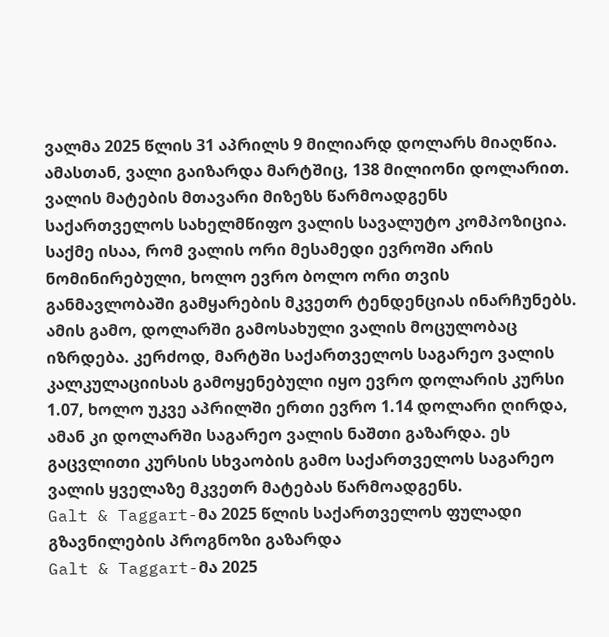ვალმა 2025 წლის 31 აპრილს 9 მილიარდ დოლარს მიაღწია. ამასთან, ვალი გაიზარდა მარტშიც, 138 მილიონი დოლარით. ვალის მატების მთავარი მიზეზს წარმოადგენს საქართველოს სახელმწიფო ვალის სავალუტო კომპოზიცია. საქმე ისაა, რომ ვალის ორი მესამედი ევროში არის ნომინირებული, ხოლო ევრო ბოლო ორი თვის განმავლობაში გამყარების მკვეთრ ტენდენციას ინარჩუნებს. ამის გამო, დოლარში გამოსახული ვალის მოცულობაც იზრდება. კერძოდ, მარტში საქართველოს საგარეო ვალის კალკულაციისას გამოყენებული იყო ევრო დოლარის კურსი 1.07, ხოლო უკვე აპრილში ერთი ევრო 1.14 დოლარი ღირდა, ამან კი დოლარში საგარეო ვალის ნაშთი გაზარდა. ეს გაცვლითი კურსის სხვაობის გამო საქართველოს საგარეო ვალის ყველაზე მკვეთრ მატებას წარმოადგენს.
Galt & Taggart-მა 2025 წლის საქართველოს ფულადი გზავნილების პროგნოზი გაზარდა
Galt & Taggart-მა 2025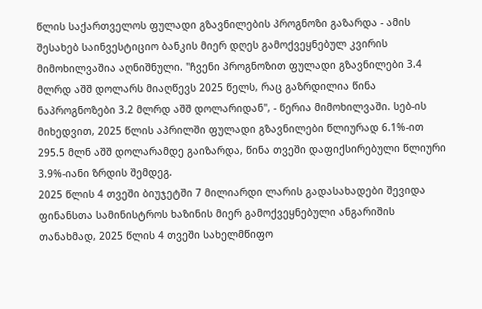წლის საქართველოს ფულადი გზავნილების პროგნოზი გაზარდა - ამის შესახებ საინვესტიციო ბანკის მიერ დღეს გამოქვეყნებულ კვირის მიმოხილვაშია აღნიშნული. "ჩვენი პროგნოზით ფულადი გზავნილები 3.4 მლრდ აშშ დოლარს მიაღწევს 2025 წელს, რაც გაზრდილია წინა ნაპროგნოზები 3.2 მლრდ აშშ დოლარიდან", - წერია მიმოხილვაში. სებ-ის მიხედვით, 2025 წლის აპრილში ფულადი გზავნილები წლიურად 6.1%-ით 295.5 მლნ აშშ დოლარამდე გაიზარდა, წინა თვეში დაფიქსირებული წლიური 3.9%-იანი ზრდის შემდეგ.
2025 წლის 4 თვეში ბიუჯეტში 7 მილიარდი ლარის გადასახადები შევიდა
ფინანსთა სამინისტროს ხაზინის მიერ გამოქვეყნებული ანგარიშის თანახმად, 2025 წლის 4 თვეში სახელმწიფო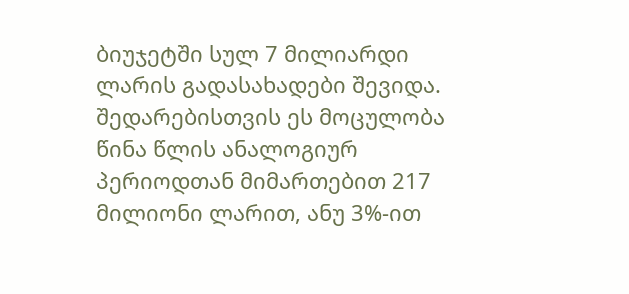ბიუჯეტში სულ 7 მილიარდი ლარის გადასახადები შევიდა. შედარებისთვის ეს მოცულობა წინა წლის ანალოგიურ პერიოდთან მიმართებით 217 მილიონი ლარით, ანუ 3%-ით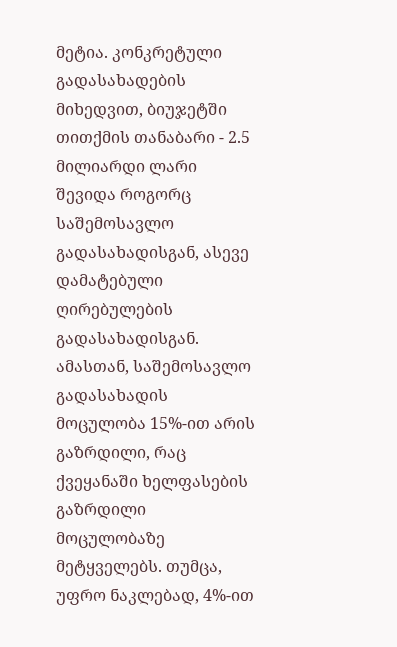მეტია. კონკრეტული გადასახადების მიხედვით, ბიუჯეტში თითქმის თანაბარი - 2.5 მილიარდი ლარი შევიდა როგორც საშემოსავლო გადასახადისგან, ასევე დამატებული ღირებულების გადასახადისგან. ამასთან, საშემოსავლო გადასახადის მოცულობა 15%-ით არის გაზრდილი, რაც ქვეყანაში ხელფასების გაზრდილი მოცულობაზე მეტყველებს. თუმცა, უფრო ნაკლებად, 4%-ით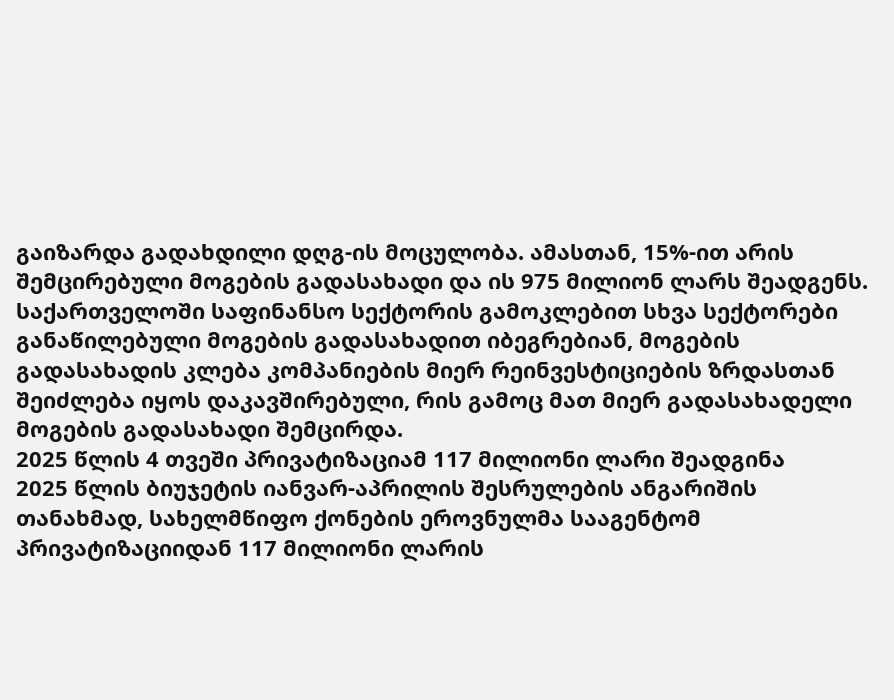გაიზარდა გადახდილი დღგ-ის მოცულობა. ამასთან, 15%-ით არის შემცირებული მოგების გადასახადი და ის 975 მილიონ ლარს შეადგენს. საქართველოში საფინანსო სექტორის გამოკლებით სხვა სექტორები განაწილებული მოგების გადასახადით იბეგრებიან, მოგების გადასახადის კლება კომპანიების მიერ რეინვესტიციების ზრდასთან შეიძლება იყოს დაკავშირებული, რის გამოც მათ მიერ გადასახადელი მოგების გადასახადი შემცირდა.
2025 წლის 4 თვეში პრივატიზაციამ 117 მილიონი ლარი შეადგინა
2025 წლის ბიუჯეტის იანვარ-აპრილის შესრულების ანგარიშის თანახმად, სახელმწიფო ქონების ეროვნულმა სააგენტომ პრივატიზაციიდან 117 მილიონი ლარის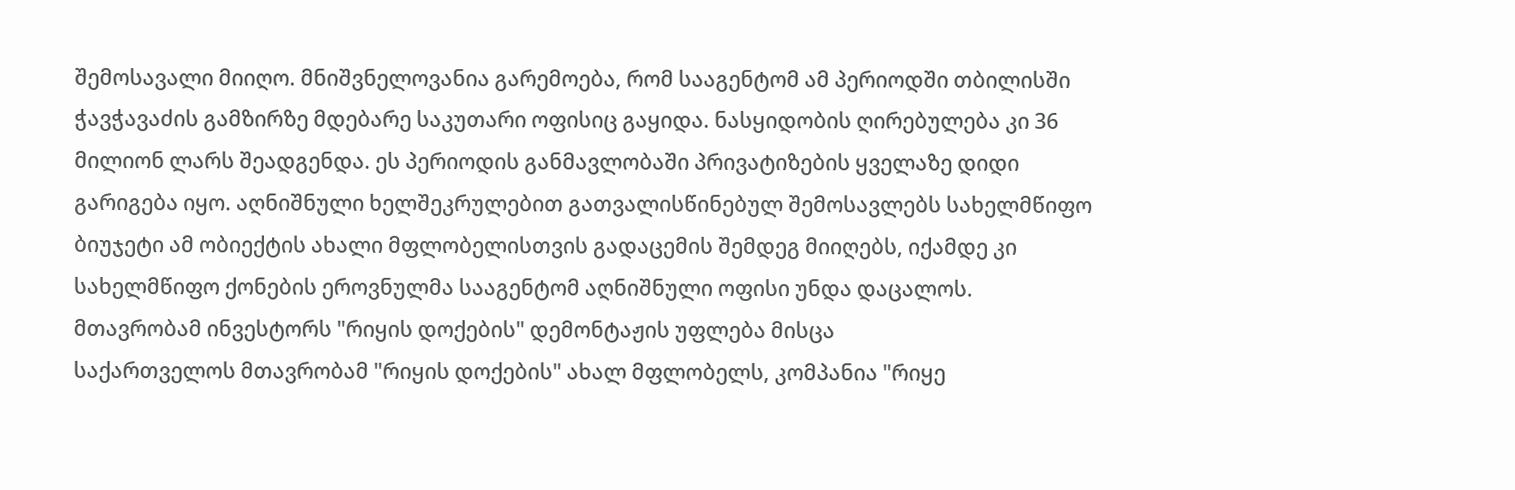შემოსავალი მიიღო. მნიშვნელოვანია გარემოება, რომ სააგენტომ ამ პერიოდში თბილისში ჭავჭავაძის გამზირზე მდებარე საკუთარი ოფისიც გაყიდა. ნასყიდობის ღირებულება კი 36 მილიონ ლარს შეადგენდა. ეს პერიოდის განმავლობაში პრივატიზების ყველაზე დიდი გარიგება იყო. აღნიშნული ხელშეკრულებით გათვალისწინებულ შემოსავლებს სახელმწიფო ბიუჯეტი ამ ობიექტის ახალი მფლობელისთვის გადაცემის შემდეგ მიიღებს, იქამდე კი სახელმწიფო ქონების ეროვნულმა სააგენტომ აღნიშნული ოფისი უნდა დაცალოს.
მთავრობამ ინვესტორს "რიყის დოქების" დემონტაჟის უფლება მისცა
საქართველოს მთავრობამ "რიყის დოქების" ახალ მფლობელს, კომპანია "რიყე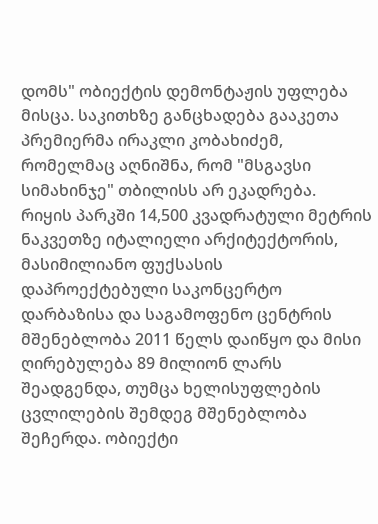დომს" ობიექტის დემონტაჟის უფლება მისცა. საკითხზე განცხადება გააკეთა პრემიერმა ირაკლი კობახიძემ, რომელმაც აღნიშნა, რომ "მსგავსი სიმახინჯე" თბილისს არ ეკადრება.
რიყის პარკში 14,500 კვადრატული მეტრის ნაკვეთზე იტალიელი არქიტექტორის, მასიმილიანო ფუქსასის დაპროექტებული საკონცერტო დარბაზისა და საგამოფენო ცენტრის მშენებლობა 2011 წელს დაიწყო და მისი ღირებულება 89 მილიონ ლარს შეადგენდა, თუმცა ხელისუფლების ცვლილების შემდეგ მშენებლობა შეჩერდა. ობიექტი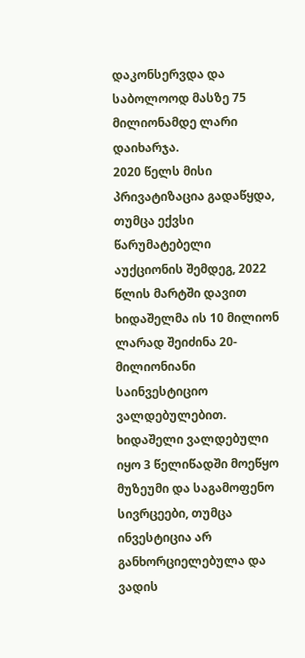დაკონსერვდა და საბოლოოდ მასზე 75 მილიონამდე ლარი დაიხარჯა.
2020 წელს მისი პრივატიზაცია გადაწყდა, თუმცა ექვსი წარუმატებელი აუქციონის შემდეგ, 2022 წლის მარტში დავით ხიდაშელმა ის 10 მილიონ ლარად შეიძინა 20-მილიონიანი საინვესტიციო ვალდებულებით.
ხიდაშელი ვალდებული იყო 3 წელიწადში მოეწყო მუზეუმი და საგამოფენო სივრცეები, თუმცა ინვესტიცია არ განხორციელებულა და ვადის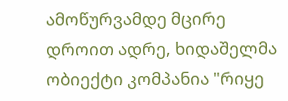ამოწურვამდე მცირე დროით ადრე, ხიდაშელმა ობიექტი კომპანია "რიყე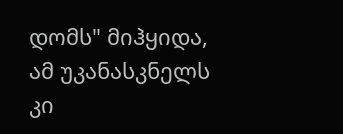დომს" მიჰყიდა, ამ უკანასკნელს კი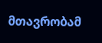მთავრობამ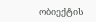ობიექტის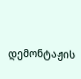დემონტაჟის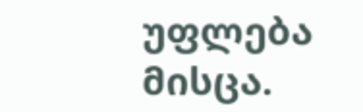უფლება მისცა.